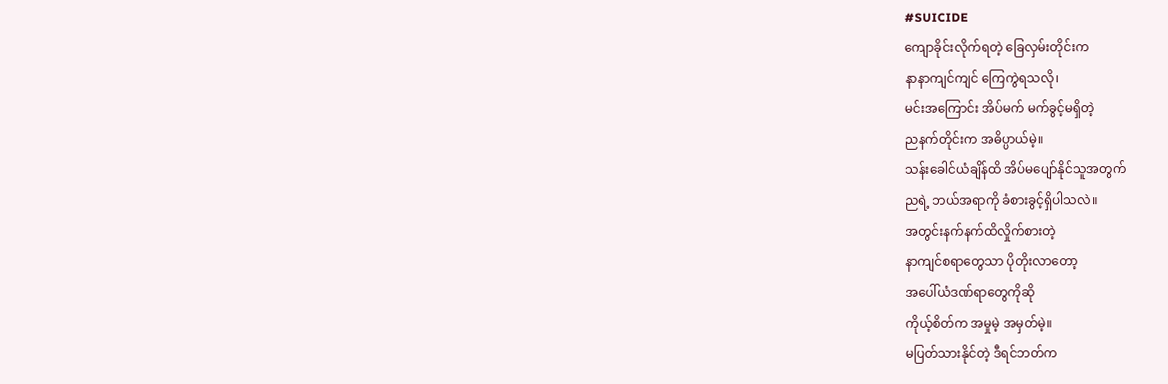#SUICIDE
ကျောခိုင်းလိုက်ရတဲ့ ခြေလှမ်းတိုင်းက
နာနာကျင်ကျင် ကြေကွဲရသလို၊
မင်းအကြောင်း အိပ်မက် မက်ခွင့်မရှိတဲ့
ညနက်တိုင်းက အဓိပ္ပာယ်မဲ့။
သန်းခေါင်ယံချိန်ထိ အိပ်မပျော်နိုင်သူအတွက်
ညရဲ့ ဘယ်အရာကို ခံစားခွင့်ရှိပါသလဲ။
အတွင်းနက်နက်ထိလှိုက်စားတဲ့
နာကျင်စရာတွေသာ ပိုတိုးလာတော့
အပေါ်ယံဒဏ်ရာတွေကိုဆို
ကိုယ့်စိတ်က အမှုမဲ့ အမှတ်မဲ့။
မပြတ်သားနိုင်တဲ့ ဒီရင်ဘတ်က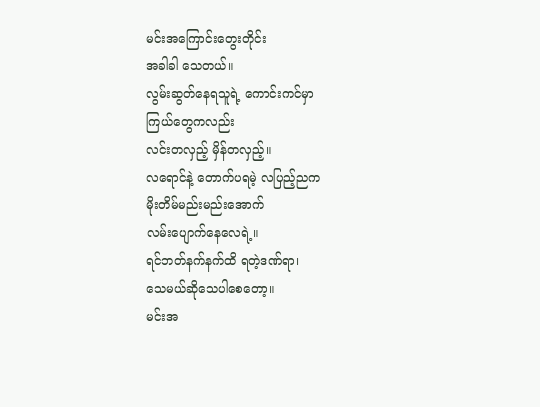မင်းအကြောင်းတွေးတိုင်း
အခါခါ သေတယ်။
လွမ်းဆွတ်နေရသူရဲ့ ကောင်းကင်မှာ
ကြယ်တွေကလည်း
လင်းတလှည့် မှိန်တလှည့်။
လရောင်နဲ့ တောက်ပရမဲ့ လပြည့်ညက
မိုးတိမ်မည်းမည်းအောက်
လမ်းပျောက်နေလေရဲ့။
ရင်ဘတ်နက်နက်ထိ ရတဲ့ဒဏ်ရာ၊
သေမယ်ဆိုသေပါစေတော့။
မင်းအ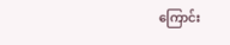ကြောင်း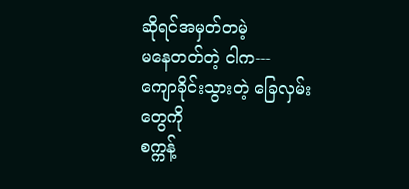ဆိုရင်အမှတ်တမဲ့
မနေတတ်တဲ့ ငါက---
ကျောခိုင်းသွားတဲ့ ခြေလှမ်းတွေကို
စက္ကန့်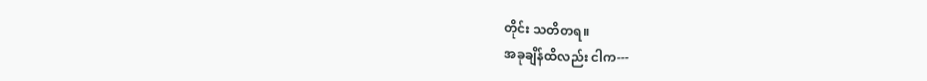တိုင်း သတိတရ။
အခုချိန်ထိလည်း ငါက---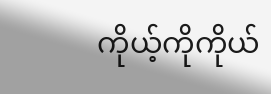ကိုယ့်ကိုကိုယ်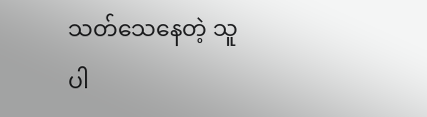သတ်သေနေတဲ့ သူပါ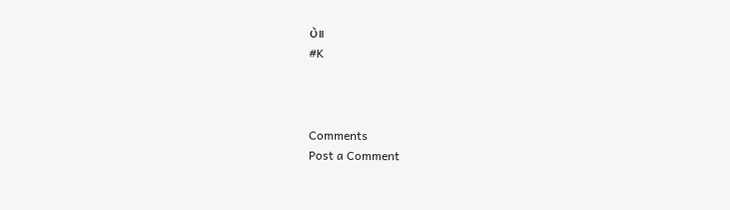ပဲ။
#K



Comments
Post a Comment